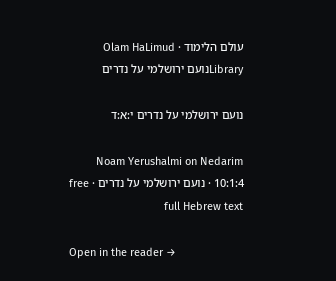עולם הלימוד · Olam HaLimud
Libraryנועם ירושלמי על נדרים

נועם ירושלמי על נדרים י:א:ד

Noam Yerushalmi on Nedarim 10:1:4 · נועם ירושלמי על נדרים · free full Hebrew text

Open in the reader →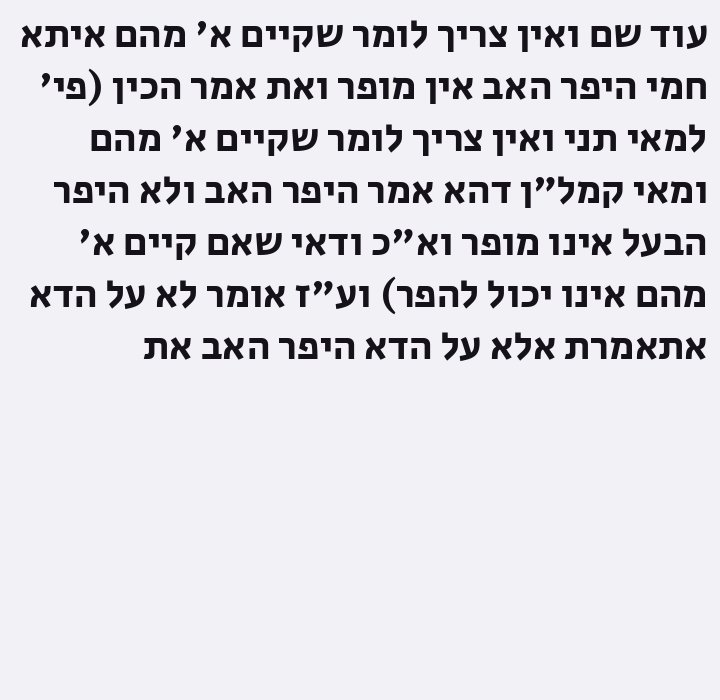עוד שם ואין צריך לומר שקיים א' מהם איתא חמי היפר האב אין מופר ואת אמר הכין (פי' למאי תני ואין צריך לומר שקיים א' מהם ומאי קמל"ן דהא אמר היפר האב ולא היפר הבעל אינו מופר וא"כ ודאי שאם קיים א' מהם אינו יכול להפר) וע"ז אומר לא על הדא אתאמרת אלא על הדא היפר האב את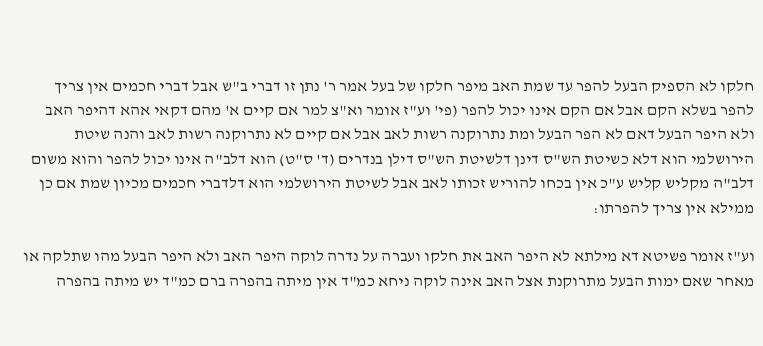חלקו לא הספיק הבעל להפר עד שמת האב מיפר חלקו של בעל אמר ר' נתן זו דברי ב"ש אבל דברי חכמים אין צריך להפר בשלא הקם אבל אם הקם אינו יכול להפר (פי' וע"ז אומר וא"צ למר אם קיים א' מהם דקאי אהא דהיפר האב ולא היפר הבעל דאם לא הפר הבעל ומת נתרוקנה רשות לאב אבל אם קיים לא נתרוקנה רשות לאב והנה שיטת הירושלמי הוא דלא כשיטת הש"ס דינן דלשיטת הש"ס דילן בנדרים (ד' ס"ט) הוא דלב"ה אינו יכול להפר והוא משום דלב"ה מקליש קליש ע"כ אין בכחו להוריש זכותו לאב אבל לשיטת הירושלמי הוא דלדברי חכמים מכיון שמת אם כן ממילא אין צריך להפרתו:

וע"ז אומר פשיטא דא מילתא לא היפר האב את חלקו ועברה על נדרה לוקה היפר האב ולא היפר הבעל מהו שתלקה או מאחר שאם ימות הבעל מתרוקנת אצל האב אינה לוקה ניחא כמ"ד אין מיתה בהפרה ברם כמ"ד יש מיתה בהפרה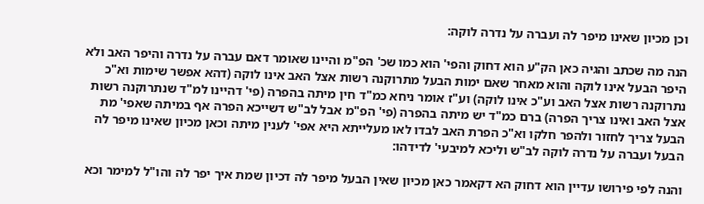וכן מכיון שאינו מיפר לה ועברה על נדרה לוקה:

הנה מה שכתב והגיה כאן הק"ע הוא דחוק והפי' הוא כמו שכ' הפ"מ והיינו שאומר דאם עברה על נדרה והיפר האב ולא היפר הבעל אינו לוקה והוא מאחר שאם ימות הבעל מתרוקנה רשות אצל האב אינו לוקה (דהא אפשר שימות וא"כ נתרוקנה רשות אצל האב וע"כ אינו לוקה) וע"ז אומר ניחא כמ"ד חין מיתה בהפרה (פי' דהיינו למ"ד שנתרוקנה רשות אצל האב ואינו צריך הפרה) ברם כמ"ד יש מיתה בהפרה (פי' הפ"מ אבל לב"ש דשייכא הפרה אף במיתה שאפי' מת הבעל צריך לחזור ולהפר חלקו וא"כ הפרת האב לבדו לאו מעלייתא היא אפי' לענין מיתה וכאן מכיון שאינו מיפר לה הבעל ועברה על נדרה לוקה לב"ש וליכא למיבעי' לדידהו:

והנה לפי פירושו עדיין הוא דחוק הא דקאמר כאן מכיון שאין הבעל מיפר לה דכיון שמת איך יפר לה והו"ל למימר וכא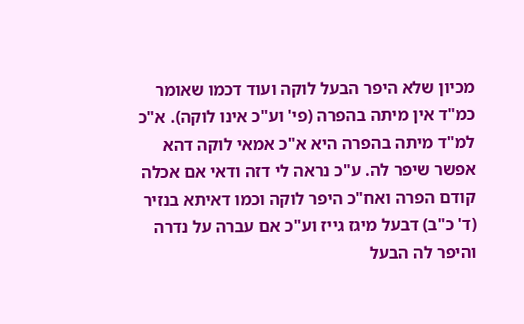מכיון שלא היפר הבעל לוקה ועוד דכמו שאומר כמ"ד אין מיתה בהפרה (פי' וע"כ אינו לוקה). א"כ למ"ד מיתה בהפרה היא א"כ אמאי לוקה דהא אפשר שיפר לה. ע"כ נראה לי דזה ודאי אם אכלה קודם הפרה ואח"כ היפר לוקה וכמו דאיתא בנזיר (ד' כ"ב) דבעל מיגז גייז וע"כ אם עברה על נדרה והיפר לה הבעל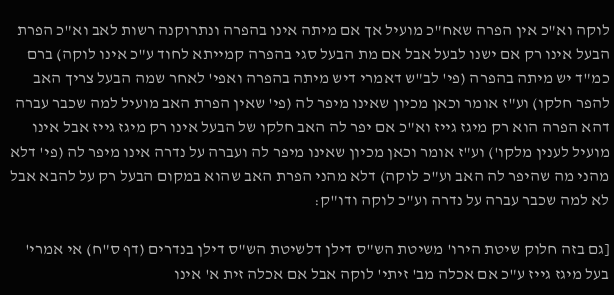לוקה וא"כ אין הפרה שאח"כ מועיל אך אם מיתה אינו בהפרה ונתרוקנה רשות לאב וא"כ הפרת הבעל אינו רק אם ישנו לבעל אבל אם מת הבעל סגי בהפרה קמייתא לחוד ע"כ אינו לוקה) ברם כמ"ד יש מיתה בהפרה (פי' לב"ש דאמרי דיש מיתה בהפרה ואפי' לאחר שמה הבעל צריך האב להפר חלקו) וע"ז אומר וכאן מכיון שאינו מיפר לה (פי' שאין הפרת האב מועיל למה שכבר עברה דהא הפרה הוא רק מיגז גייז וא"כ אם יפר לה האב חלקו של הבעל אינו רק מיגז גייז אבל אינו מועיל לענין מלקו') וע"ז אומר וכאן מכיון שאינו מיפר לה ועברה על נדרה אינו מיפר לה (פי' דלא מהני מה שהיפר לה האב וע"כ לוקה) דלא מהני הפרת האב שהוא במקום הבעל רק על להבא אבל לא למה שכבר עברה על נדרה וע"כ לוקה ודו"ק:

[גם בזה חלוק שיטת הירו' משיטת הש"ס דילן דלשיטת הש"ס דילן בנדרים (דף ס"ח) אי אמרי' בעל מיגז גייז ע"כ אם אכלה מב' זיתי' לוקה אבל אם אכלה זית א' אינו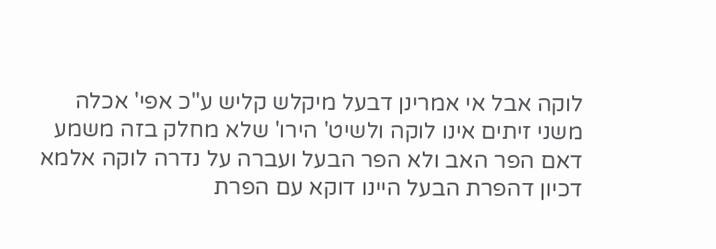לוקה אבל אי אמרינן דבעל מיקלש קליש ע"כ אפי' אכלה משני זיתים אינו לוקה ולשיט' הירו' שלא מחלק בזה משמע דאם הפר האב ולא הפר הבעל ועברה על נדרה לוקה אלמא דכיון דהפרת הבעל היינו דוקא עם הפרת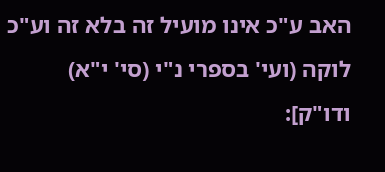האב ע"כ אינו מועיל זה בלא זה וע"כ לוקה (ועי' בספרי נ"י (סי' י"א) ודו"ק]: